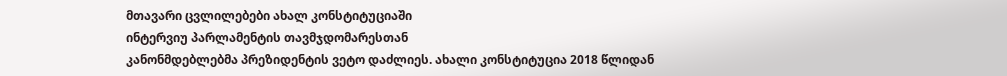მთავარი ცვლილებები ახალ კონსტიტუციაში
ინტერვიუ პარლამენტის თავმჯდომარესთან
კანონმდებლებმა პრეზიდენტის ვეტო დაძლიეს. ახალი კონსტიტუცია 2018 წლიდან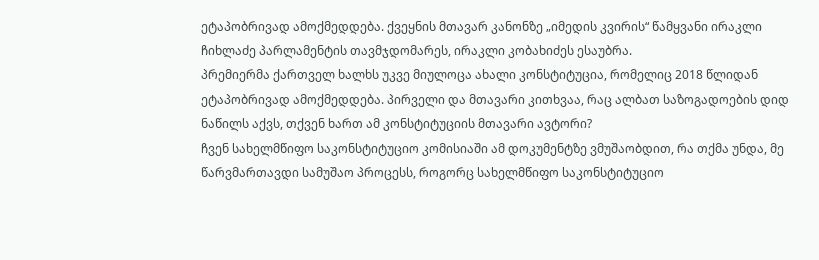ეტაპობრივად ამოქმედდება. ქვეყნის მთავარ კანონზე „იმედის კვირის“ წამყვანი ირაკლი ჩიხლაძე პარლამენტის თავმჯდომარეს, ირაკლი კობახიძეს ესაუბრა.
პრემიერმა ქართველ ხალხს უკვე მიულოცა ახალი კონსტიტუცია, რომელიც 2018 წლიდან ეტაპობრივად ამოქმედდება. პირველი და მთავარი კითხვაა, რაც ალბათ საზოგადოების დიდ ნაწილს აქვს, თქვენ ხართ ამ კონსტიტუციის მთავარი ავტორი?
ჩვენ სახელმწიფო საკონსტიტუციო კომისიაში ამ დოკუმენტზე ვმუშაობდით, რა თქმა უნდა, მე წარვმართავდი სამუშაო პროცესს, როგორც სახელმწიფო საკონსტიტუციო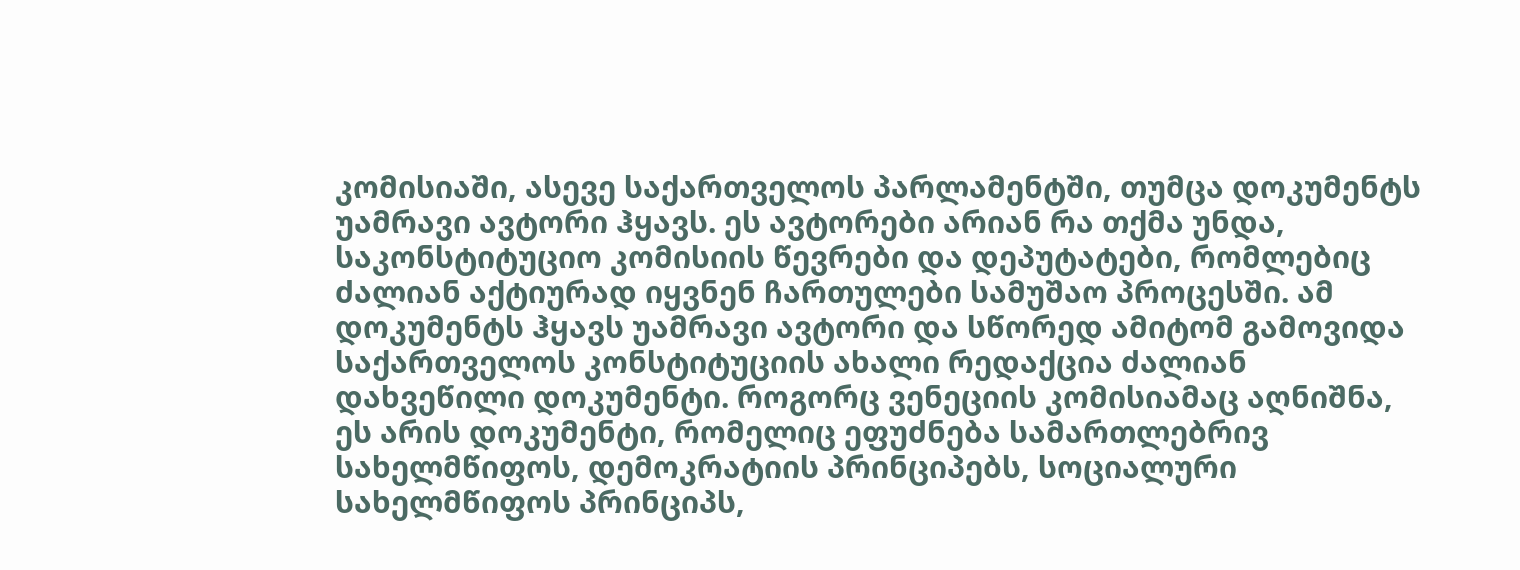კომისიაში, ასევე საქართველოს პარლამენტში, თუმცა დოკუმენტს უამრავი ავტორი ჰყავს. ეს ავტორები არიან რა თქმა უნდა, საკონსტიტუციო კომისიის წევრები და დეპუტატები, რომლებიც ძალიან აქტიურად იყვნენ ჩართულები სამუშაო პროცესში. ამ დოკუმენტს ჰყავს უამრავი ავტორი და სწორედ ამიტომ გამოვიდა საქართველოს კონსტიტუციის ახალი რედაქცია ძალიან დახვეწილი დოკუმენტი. როგორც ვენეციის კომისიამაც აღნიშნა, ეს არის დოკუმენტი, რომელიც ეფუძნება სამართლებრივ სახელმწიფოს, დემოკრატიის პრინციპებს, სოციალური სახელმწიფოს პრინციპს,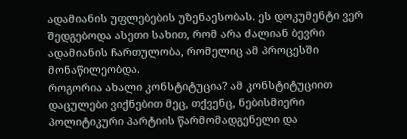ადამიანის უფლებების უზენაესობას. ეს დოკუმენტი ვერ შედგებოდა ასეთი სახით, რომ არა ძალიან ბევრი ადამიანის ჩართულობა, რომელიც ამ პროცესში მონაწილეობდა.
როგორია ახალი კონსტიტუცია? ამ კონსტიტუციით დაცულები ვიქნებით მეც, თქვენც, ნებისმიერი პოლიტიკური პარტიის წარმომადგენელი და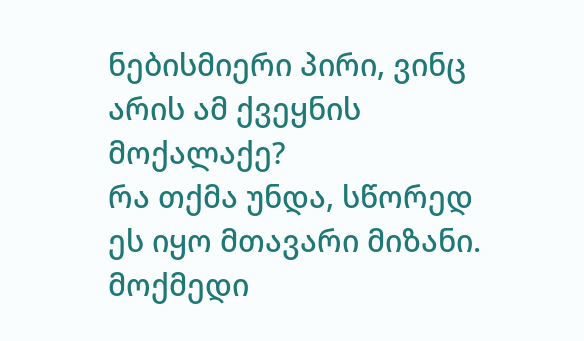ნებისმიერი პირი, ვინც არის ამ ქვეყნის მოქალაქე?
რა თქმა უნდა, სწორედ ეს იყო მთავარი მიზანი. მოქმედი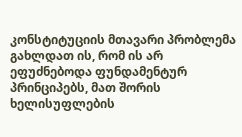კონსტიტუციის მთავარი პრობლემა გახლდათ ის, რომ ის არ ეფუძნებოდა ფუნდამენტურ პრინციპებს, მათ შორის ხელისუფლების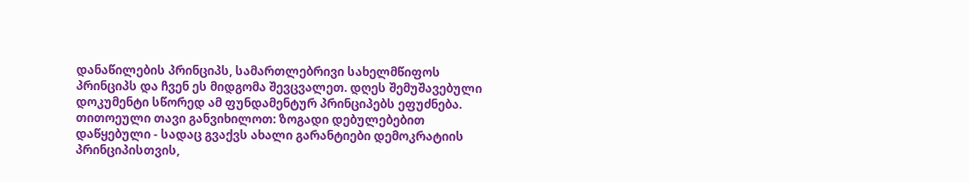დანაწილების პრინციპს, სამართლებრივი სახელმწიფოს პრინციპს და ჩვენ ეს მიდგომა შევცვალეთ. დღეს შემუშავებული დოკუმენტი სწორედ ამ ფუნდამენტურ პრინციპებს ეფუძნება. თითოეული თავი განვიხილოთ: ზოგადი დებულებებით დაწყებული - სადაც გვაქვს ახალი გარანტიები დემოკრატიის პრინციპისთვის,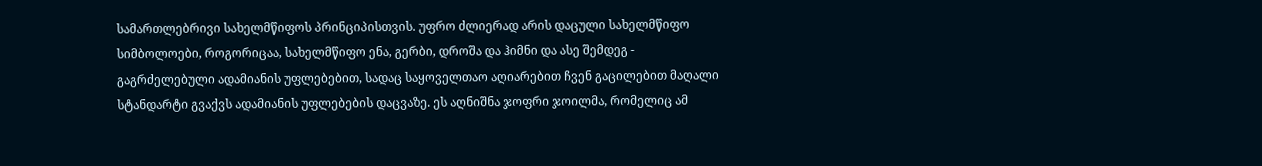სამართლებრივი სახელმწიფოს პრინციპისთვის. უფრო ძლიერად არის დაცული სახელმწიფო სიმბოლოები, როგორიცაა, სახელმწიფო ენა, გერბი, დროშა და ჰიმნი და ასე შემდეგ - გაგრძელებული ადამიანის უფლებებით, სადაც საყოველთაო აღიარებით ჩვენ გაცილებით მაღალი სტანდარტი გვაქვს ადამიანის უფლებების დაცვაზე. ეს აღნიშნა ჯოფრი ჯოილმა, რომელიც ამ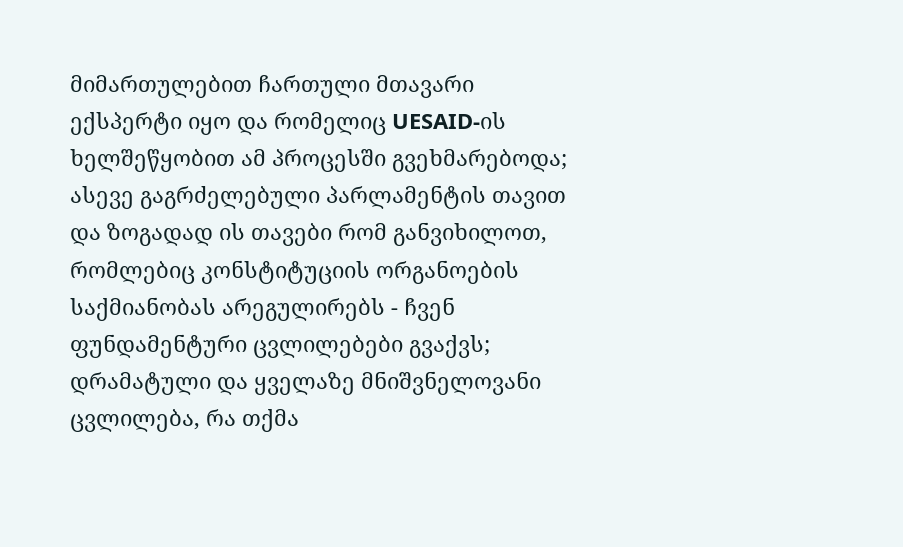მიმართულებით ჩართული მთავარი ექსპერტი იყო და რომელიც UESAID-ის ხელშეწყობით ამ პროცესში გვეხმარებოდა; ასევე გაგრძელებული პარლამენტის თავით და ზოგადად ის თავები რომ განვიხილოთ, რომლებიც კონსტიტუციის ორგანოების საქმიანობას არეგულირებს - ჩვენ ფუნდამენტური ცვლილებები გვაქვს;
დრამატული და ყველაზე მნიშვნელოვანი ცვლილება, რა თქმა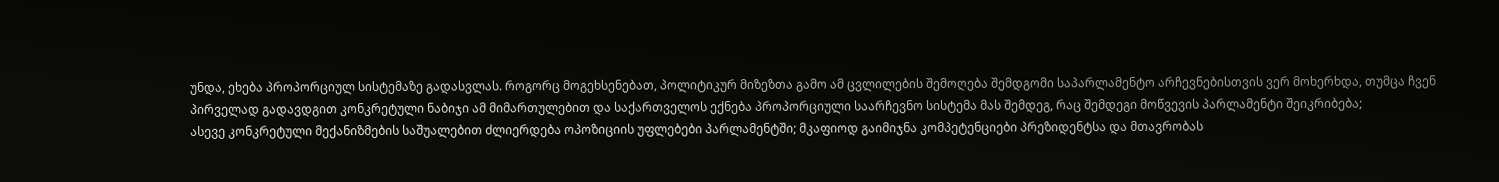უნდა, ეხება პროპორციულ სისტემაზე გადასვლას. როგორც მოგეხსენებათ, პოლიტიკურ მიზეზთა გამო ამ ცვლილების შემოღება შემდგომი საპარლამენტო არჩევნებისთვის ვერ მოხერხდა, თუმცა ჩვენ პირველად გადავდგით კონკრეტული ნაბიჯი ამ მიმართულებით და საქართველოს ექნება პროპორციული საარჩევნო სისტემა მას შემდეგ, რაც შემდეგი მოწვევის პარლამენტი შეიკრიბება;
ასევე კონკრეტული მექანიზმების საშუალებით ძლიერდება ოპოზიციის უფლებები პარლამენტში; მკაფიოდ გაიმიჯნა კომპეტენციები პრეზიდენტსა და მთავრობას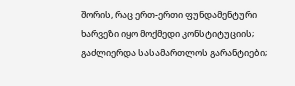შორის, რაც ერთ-ერთი ფუნდამენტური ხარვეზი იყო მოქმედი კონსტიტუციის; გაძლიერდა სასამართლოს გარანტიები;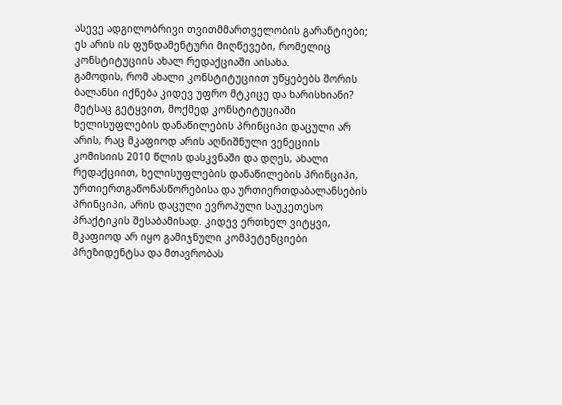ასევე ადგილობრივი თვითმმართველობის გარანტიები; ეს არის ის ფუნდამენტური მიღწევები, რომელიც კონსტიტუციის ახალ რედაქციაში აისახა.
გამოდის, რომ ახალი კონსტიტუციით უწყებებს შორის ბალანსი იქნება კიდევ უფრო მტკიცე და ხარისხიანი?
მეტსაც გეტყვით, მოქმედ კონსტიტუციაში ხელისუფლების დანაწილების პრინციპი დაცული არ არის, რაც მკაფიოდ არის აღნიშნული ვენეციის კომისიის 2010 წლის დასკვნაში და დღეს, ახალი რედაქციით, ხელისუფლების დანაწილების პრინციპი, ურთიერთგაწონასწორებისა და ურთიერთდაბალანსების პრინციპი, არის დაცული ევროპული საუკეთესო პრაქტიკის შესაბამისად. კიდევ ერთხელ ვიტყვი, მკაფიოდ არ იყო გამიჯნული კომპეტენციები პრეზიდენტსა და მთავრობას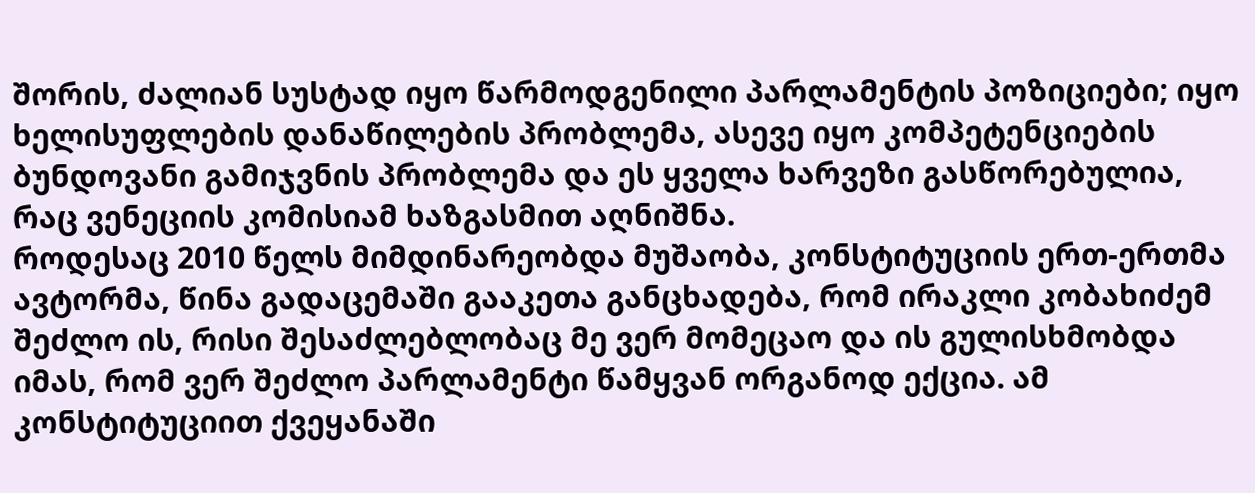შორის, ძალიან სუსტად იყო წარმოდგენილი პარლამენტის პოზიციები; იყო ხელისუფლების დანაწილების პრობლემა, ასევე იყო კომპეტენციების ბუნდოვანი გამიჯვნის პრობლემა და ეს ყველა ხარვეზი გასწორებულია, რაც ვენეციის კომისიამ ხაზგასმით აღნიშნა.
როდესაც 2010 წელს მიმდინარეობდა მუშაობა, კონსტიტუციის ერთ-ერთმა ავტორმა, წინა გადაცემაში გააკეთა განცხადება, რომ ირაკლი კობახიძემ შეძლო ის, რისი შესაძლებლობაც მე ვერ მომეცაო და ის გულისხმობდა იმას, რომ ვერ შეძლო პარლამენტი წამყვან ორგანოდ ექცია. ამ კონსტიტუციით ქვეყანაში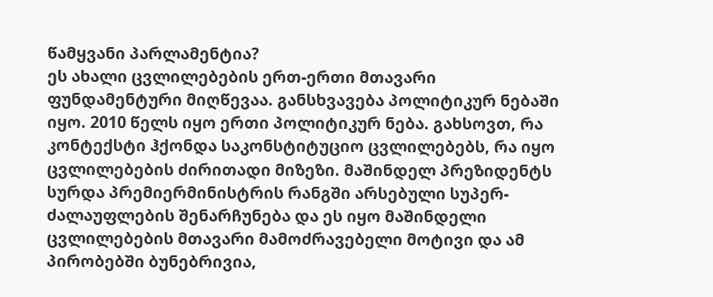წამყვანი პარლამენტია?
ეს ახალი ცვლილებების ერთ-ერთი მთავარი ფუნდამენტური მიღწევაა. განსხვავება პოლიტიკურ ნებაში იყო. 2010 წელს იყო ერთი პოლიტიკურ ნება. გახსოვთ, რა კონტექსტი ჰქონდა საკონსტიტუციო ცვლილებებს, რა იყო ცვლილებების ძირითადი მიზეზი. მაშინდელ პრეზიდენტს სურდა პრემიერმინისტრის რანგში არსებული სუპერ-ძალაუფლების შენარჩუნება და ეს იყო მაშინდელი ცვლილებების მთავარი მამოძრავებელი მოტივი და ამ პირობებში ბუნებრივია,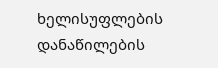ხელისუფლების დანაწილების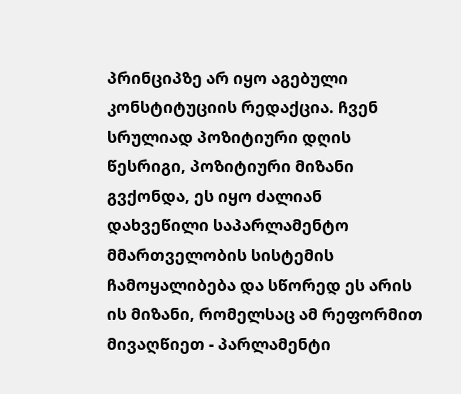პრინციპზე არ იყო აგებული კონსტიტუციის რედაქცია. ჩვენ სრულიად პოზიტიური დღის წესრიგი, პოზიტიური მიზანი გვქონდა, ეს იყო ძალიან დახვეწილი საპარლამენტო მმართველობის სისტემის ჩამოყალიბება და სწორედ ეს არის ის მიზანი, რომელსაც ამ რეფორმით მივაღწიეთ - პარლამენტი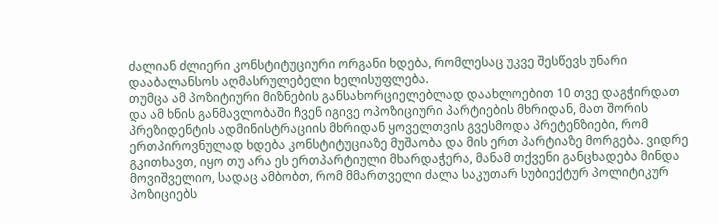ძალიან ძლიერი კონსტიტუციური ორგანი ხდება, რომლესაც უკვე შესწევს უნარი დააბალანსოს აღმასრულებელი ხელისუფლება.
თუმცა ამ პოზიტიური მიზნების განსახორციელებლად დაახლოებით 10 თვე დაგჭირდათ და ამ ხნის განმავლობაში ჩვენ იგივე ოპოზიციური პარტიების მხრიდან, მათ შორის პრეზიდენტის ადმინისტრაციის მხრიდან ყოველთვის გვესმოდა პრეტენზიები, რომ ერთპიროვნულად ხდება კონსტიტუციაზე მუშაობა და მის ერთ პარტიაზე მორგება. ვიდრე გკითხავთ, იყო თუ არა ეს ერთპარტიული მხარდაჭერა, მანამ თქვენი განცხადება მინდა მოვიშველიო, სადაც ამბობთ, რომ მმართველი ძალა საკუთარ სუბიექტურ პოლიტიკურ პოზიციებს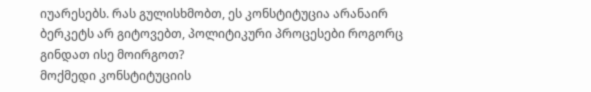იუარესებს. რას გულისხმობთ, ეს კონსტიტუცია არანაირ ბერკეტს არ გიტოვებთ, პოლიტიკური პროცესები როგორც გინდათ ისე მოირგოთ?
მოქმედი კონსტიტუციის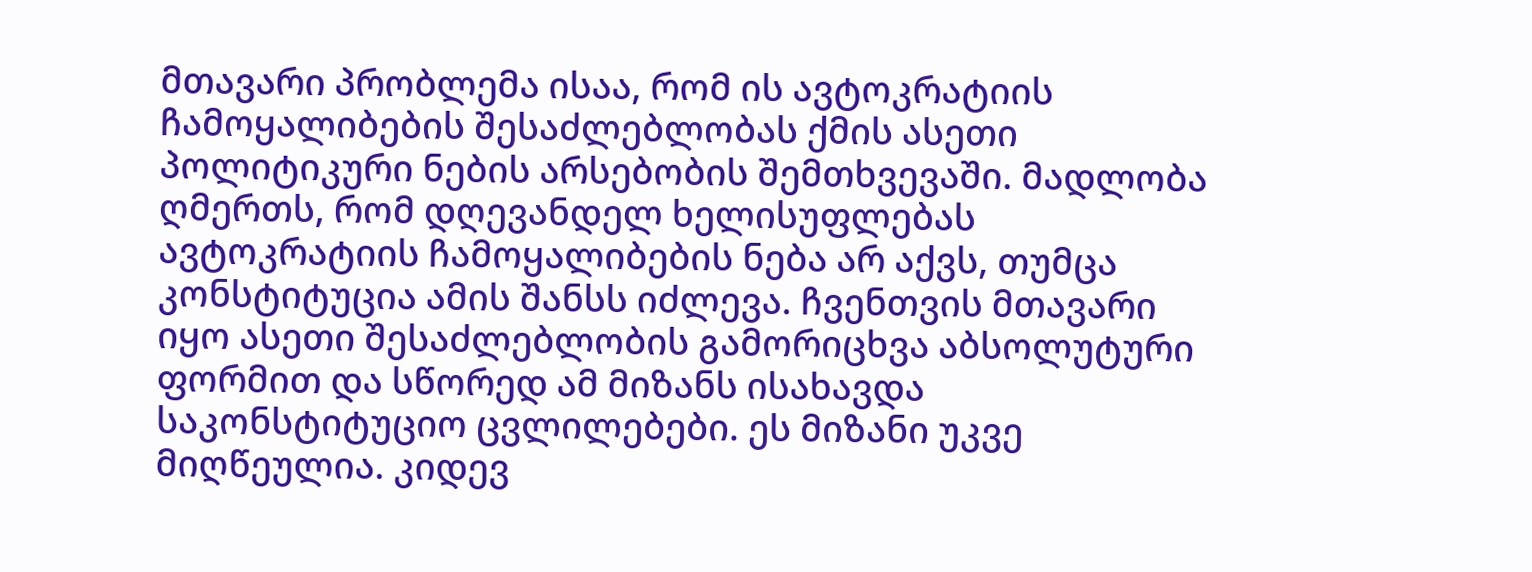მთავარი პრობლემა ისაა, რომ ის ავტოკრატიის ჩამოყალიბების შესაძლებლობას ქმის ასეთი პოლიტიკური ნების არსებობის შემთხვევაში. მადლობა ღმერთს, რომ დღევანდელ ხელისუფლებას ავტოკრატიის ჩამოყალიბების ნება არ აქვს, თუმცა კონსტიტუცია ამის შანსს იძლევა. ჩვენთვის მთავარი იყო ასეთი შესაძლებლობის გამორიცხვა აბსოლუტური ფორმით და სწორედ ამ მიზანს ისახავდა საკონსტიტუციო ცვლილებები. ეს მიზანი უკვე მიღწეულია. კიდევ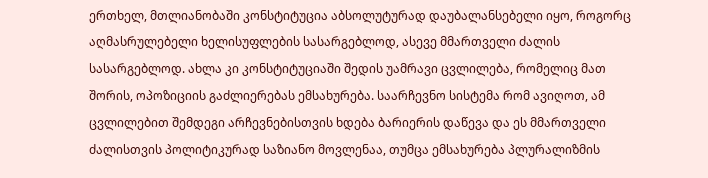ერთხელ, მთლიანობაში კონსტიტუცია აბსოლუტურად დაუბალანსებელი იყო, როგორც აღმასრულებელი ხელისუფლების სასარგებლოდ, ასევე მმართველი ძალის სასარგებლოდ. ახლა კი კონსტიტუციაში შედის უამრავი ცვლილება, რომელიც მათ შორის, ოპოზიციის გაძლიერებას ემსახურება. საარჩევნო სისტემა რომ ავიღოთ, ამ ცვლილებით შემდეგი არჩევნებისთვის ხდება ბარიერის დაწევა და ეს მმართველი ძალისთვის პოლიტიკურად საზიანო მოვლენაა, თუმცა ემსახურება პლურალიზმის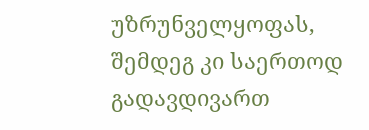უზრუნველყოფას, შემდეგ კი საერთოდ გადავდივართ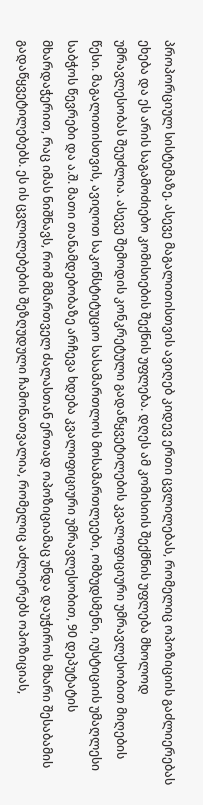პროპორციულ სისტემაზე. ასევე მაგალითისთვის ავიღებ კიდევ ერთი ცვლილებას, რომელიც ოპოზიციის გაძლიერებას ეხება და ეს არის საგამოძიებო კომისიების შექნის უფლება. დღეს ამ კომისიის შექმნის უფლება მხოლოდ უმრავლესობას შეუძლია. ასევე შემოდის კონკრეტული გადაწყვეტილების კვალიფიციური უმრავლესობით მიღების წესი. მაგალითისთვის, ავიღოთ საკონსტიტუციო სასამართლოს მოსამართლეები, ომბუდსმენი, იუსტიციის უმაღლესი საბჭოს წევრები და ა.შ. მათი თანამდებობაზე არჩევა ხდება კვალიფიციური უმრავლესობით, 90 დეპუტატის მხარდაჭერით, რაც იმას ნიშნავს, რომ მმართველ ძალასთან ერთად ოპოზიციამაც უნდა დაუჭიროს მხარი შესაბამის გადაწყვეტილებებს. ეს ის ცვლილებების შეზღუდული ჩამონათვალია, რომელიც აძლიერებს ოპოზიციას,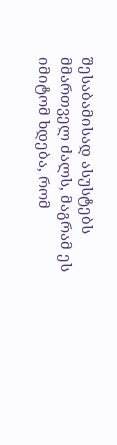შესაბამისად ასუსტებს მმართველ ძალს, მაგრამ ეს იმიტომ ხდება, რომ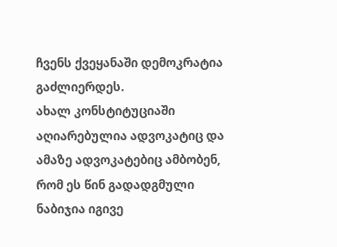ჩვენს ქვეყანაში დემოკრატია გაძლიერდეს.
ახალ კონსტიტუციაში აღიარებულია ადვოკატიც და ამაზე ადვოკატებიც ამბობენ, რომ ეს წინ გადადგმული ნაბიჯია იგივე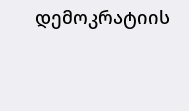დემოკრატიის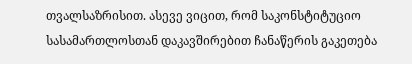თვალსაზრისით. ასევე ვიცით, რომ საკონსტიტუციო სასამართლოსთან დაკავშირებით ჩანაწერის გაკეთება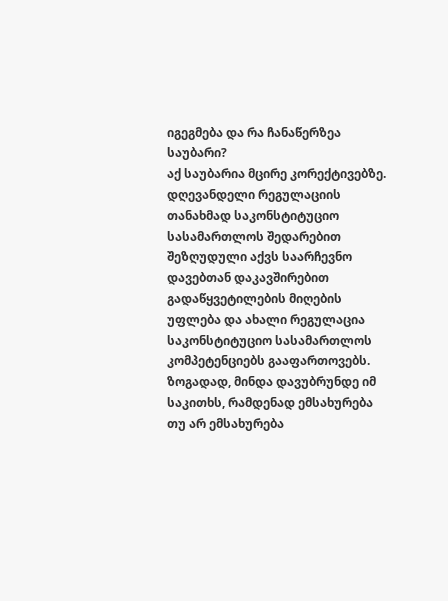იგეგმება და რა ჩანაწერზეა საუბარი?
აქ საუბარია მცირე კორექტივებზე. დღევანდელი რეგულაციის თანახმად საკონსტიტუციო სასამართლოს შედარებით შეზღუდული აქვს საარჩევნო დავებთან დაკავშირებით გადაწყვეტილების მიღების უფლება და ახალი რეგულაცია საკონსტიტუციო სასამართლოს კომპეტენციებს გააფართოვებს.
ზოგადად, მინდა დავუბრუნდე იმ საკითხს, რამდენად ემსახურება თუ არ ემსახურება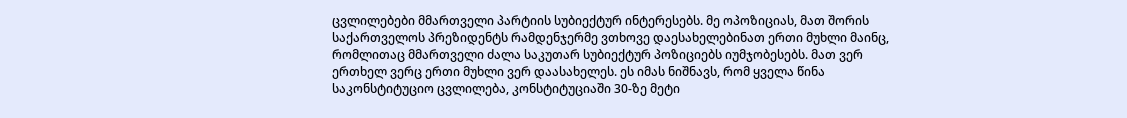ცვლილებები მმართველი პარტიის სუბიექტურ ინტერესებს. მე ოპოზიციას, მათ შორის საქართველოს პრეზიდენტს რამდენჯერმე ვთხოვე დაესახელებინათ ერთი მუხლი მაინც, რომლითაც მმართველი ძალა საკუთარ სუბიექტურ პოზიციებს იუმჯობესებს. მათ ვერ ერთხელ ვერც ერთი მუხლი ვერ დაასახელეს. ეს იმას ნიშნავს, რომ ყველა წინა საკონსტიტუციო ცვლილება, კონსტიტუციაში 30-ზე მეტი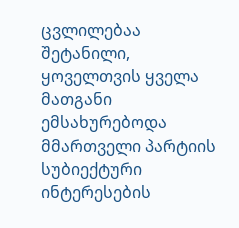ცვლილებაა შეტანილი, ყოველთვის ყველა მათგანი ემსახურებოდა მმართველი პარტიის სუბიექტური ინტერესების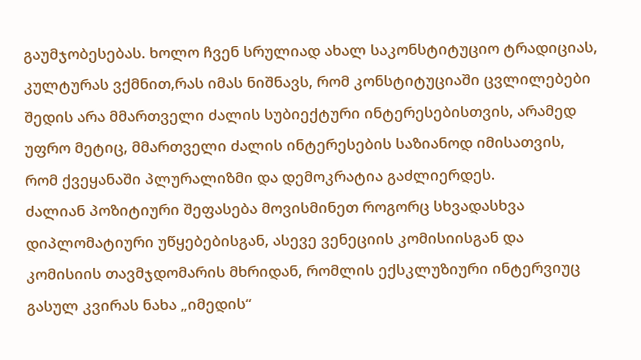გაუმჯობესებას. ხოლო ჩვენ სრულიად ახალ საკონსტიტუციო ტრადიციას, კულტურას ვქმნით,რას იმას ნიშნავს, რომ კონსტიტუციაში ცვლილებები შედის არა მმართველი ძალის სუბიექტური ინტერესებისთვის, არამედ უფრო მეტიც, მმართველი ძალის ინტერესების საზიანოდ იმისათვის, რომ ქვეყანაში პლურალიზმი და დემოკრატია გაძლიერდეს.
ძალიან პოზიტიური შეფასება მოვისმინეთ როგორც სხვადასხვა დიპლომატიური უწყებებისგან, ასევე ვენეციის კომისიისგან და კომისიის თავმჯდომარის მხრიდან, რომლის ექსკლუზიური ინტერვიუც გასულ კვირას ნახა „იმედის“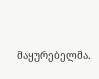მაყურებელმა.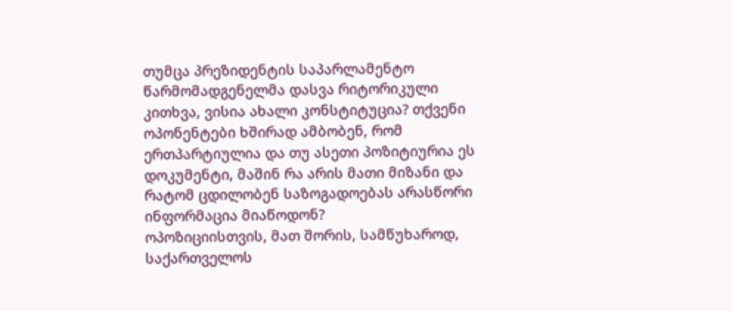თუმცა პრეზიდენტის საპარლამენტო წარმომადგენელმა დასვა რიტორიკული კითხვა, ვისია ახალი კონსტიტუცია? თქვენი ოპონენტები ხშირად ამბობენ, რომ ერთპარტიულია და თუ ასეთი პოზიტიურია ეს დოკუმენტი, მაშინ რა არის მათი მიზანი და რატომ ცდილობენ საზოგადოებას არასწორი ინფორმაცია მიაწოდონ?
ოპოზიციისთვის, მათ შორის, სამწუხაროდ, საქართველოს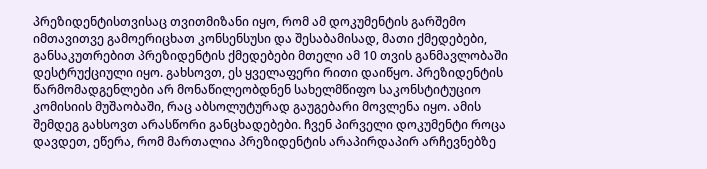პრეზიდენტისთვისაც თვითმიზანი იყო, რომ ამ დოკუმენტის გარშემო იმთავითვე გამოერიცხათ კონსენსუსი და შესაბამისად, მათი ქმედებები, განსაკუთრებით პრეზიდენტის ქმედებები მთელი ამ 10 თვის განმავლობაში დესტრუქციული იყო. გახსოვთ, ეს ყველაფერი რითი დაიწყო. პრეზიდენტის წარმომადგენლები არ მონაწილეობდნენ სახელმწიფო საკონსტიტუციო კომისიის მუშაობაში, რაც აბსოლუტურად გაუგებარი მოვლენა იყო. ამის შემდეგ გახსოვთ არასწორი განცხადებები. ჩვენ პირველი დოკუმენტი როცა დავდეთ, ეწერა, რომ მართალია პრეზიდენტის არაპირდაპირ არჩევნებზე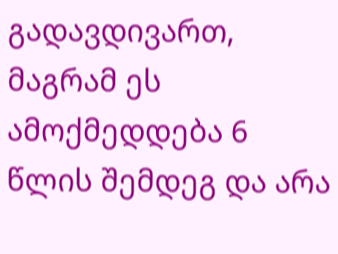გადავდივართ, მაგრამ ეს ამოქმედდება 6 წლის შემდეგ და არა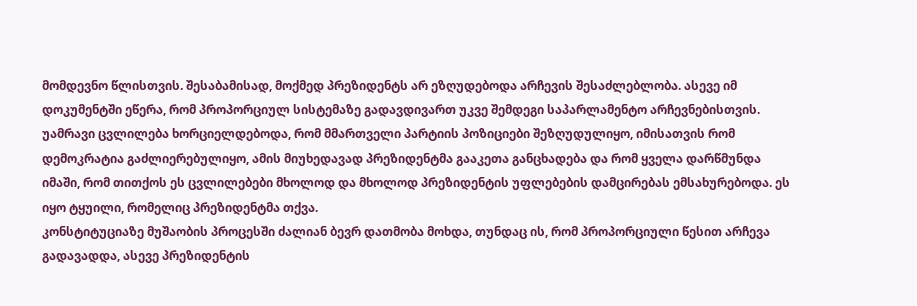მომდევნო წლისთვის. შესაბამისად, მოქმედ პრეზიდენტს არ ეზღუდებოდა არჩევის შესაძლებლობა. ასევე იმ დოკუმენტში ეწერა, რომ პროპორციულ სისტემაზე გადავდივართ უკვე შემდეგი საპარლამენტო არჩევნებისთვის. უამრავი ცვლილება ხორციელდებოდა, რომ მმართველი პარტიის პოზიციები შეზღუდულიყო, იმისათვის რომ დემოკრატია გაძლიერებულიყო, ამის მიუხედავად პრეზიდენტმა გააკეთა განცხადება და რომ ყველა დარწმუნდა იმაში, რომ თითქოს ეს ცვლილებები მხოლოდ და მხოლოდ პრეზიდენტის უფლებების დამცირებას ემსახურებოდა. ეს იყო ტყუილი, რომელიც პრეზიდენტმა თქვა.
კონსტიტუციაზე მუშაობის პროცესში ძალიან ბევრ დათმობა მოხდა, თუნდაც ის, რომ პროპორციული წესით არჩევა გადავადდა, ასევე პრეზიდენტის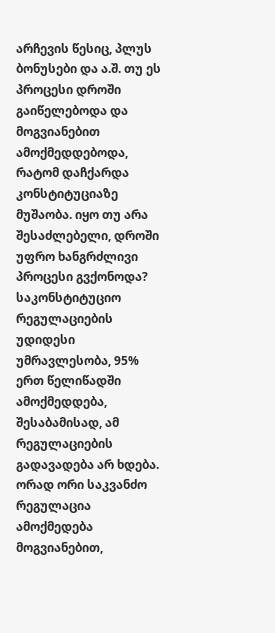არჩევის წესიც, პლუს ბონუსები და ა.შ. თუ ეს პროცესი დროში გაიწელებოდა და მოგვიანებით ამოქმედდებოდა, რატომ დაჩქარდა კონსტიტუციაზე მუშაობა. იყო თუ არა შესაძლებელი, დროში უფრო ხანგრძლივი პროცესი გვქონოდა?
საკონსტიტუციო რეგულაციების უდიდესი უმრავლესობა, 95% ერთ წელიწადში ამოქმედდება, შესაბამისად, ამ რეგულაციების გადავადება არ ხდება. ორად ორი საკვანძო რეგულაცია ამოქმედება მოგვიანებით,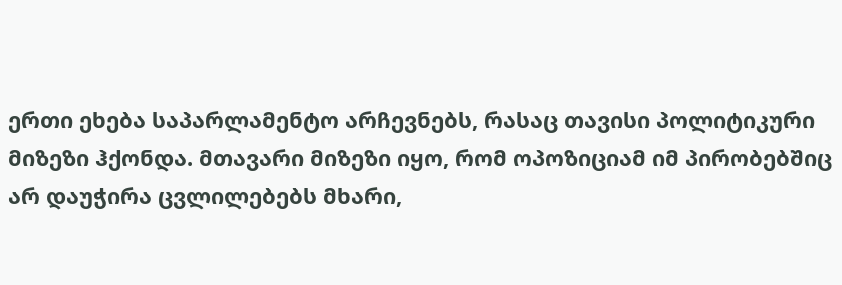ერთი ეხება საპარლამენტო არჩევნებს, რასაც თავისი პოლიტიკური მიზეზი ჰქონდა. მთავარი მიზეზი იყო, რომ ოპოზიციამ იმ პირობებშიც არ დაუჭირა ცვლილებებს მხარი,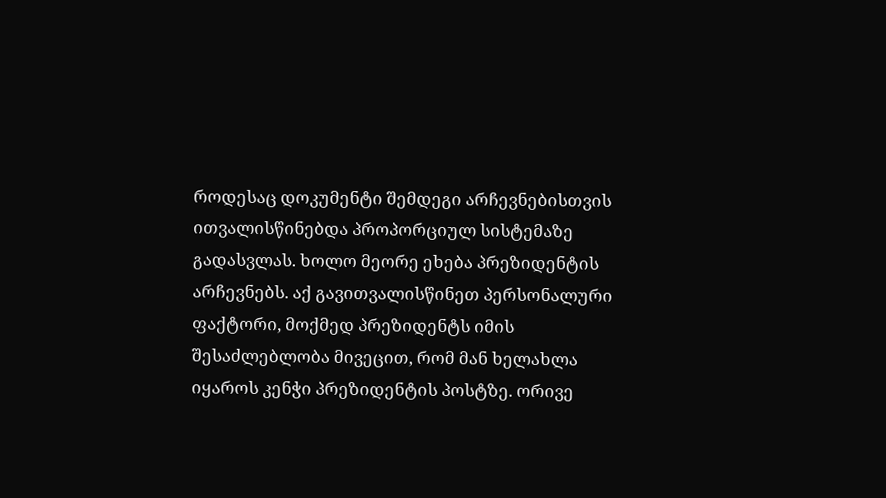როდესაც დოკუმენტი შემდეგი არჩევნებისთვის ითვალისწინებდა პროპორციულ სისტემაზე გადასვლას. ხოლო მეორე ეხება პრეზიდენტის არჩევნებს. აქ გავითვალისწინეთ პერსონალური ფაქტორი, მოქმედ პრეზიდენტს იმის შესაძლებლობა მივეცით, რომ მან ხელახლა იყაროს კენჭი პრეზიდენტის პოსტზე. ორივე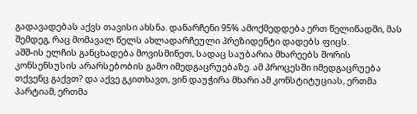გადავადებას აქვს თავისი ახსნა. დანარჩენი 95% ამოქმედდება ერთ წელიწადში, მას შემდეგ, რაც მომავალ წელს ახლადარჩეული პრეზიდენტი დადებს ფიცს.
აშშ-ის ელჩის განცხადება მოვისმინეთ, სადაც საუბარია მხარეებს შორის კონსენსუსის არარსებობის გამო იმედგაცრუებაზე. ამ პროცესში იმედგაცრუება თქვენც გაქვთ? და აქვე გკითხავთ, ვინ დაუჭირა მხარი ამ კონსტიტუციას, ერთმა პარტიამ, ერთმა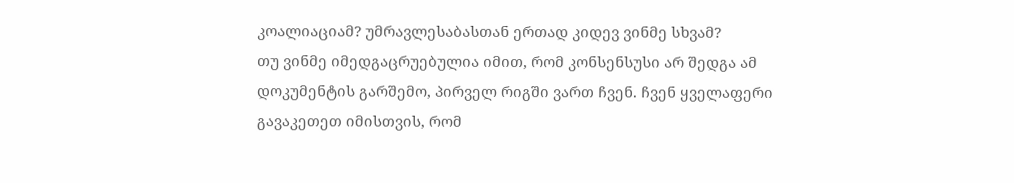კოალიაციამ? უმრავლესაბასთან ერთად კიდევ ვინმე სხვამ?
თუ ვინმე იმედგაცრუებულია იმით, რომ კონსენსუსი არ შედგა ამ დოკუმენტის გარშემო, პირველ რიგში ვართ ჩვენ. ჩვენ ყველაფერი გავაკეთეთ იმისთვის, რომ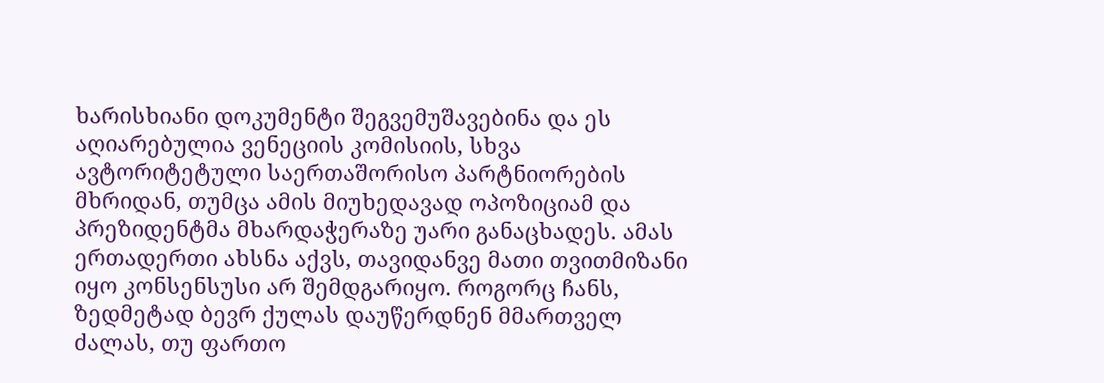ხარისხიანი დოკუმენტი შეგვემუშავებინა და ეს აღიარებულია ვენეციის კომისიის, სხვა ავტორიტეტული საერთაშორისო პარტნიორების მხრიდან, თუმცა ამის მიუხედავად ოპოზიციამ და პრეზიდენტმა მხარდაჭერაზე უარი განაცხადეს. ამას ერთადერთი ახსნა აქვს, თავიდანვე მათი თვითმიზანი იყო კონსენსუსი არ შემდგარიყო. როგორც ჩანს, ზედმეტად ბევრ ქულას დაუწერდნენ მმართველ ძალას, თუ ფართო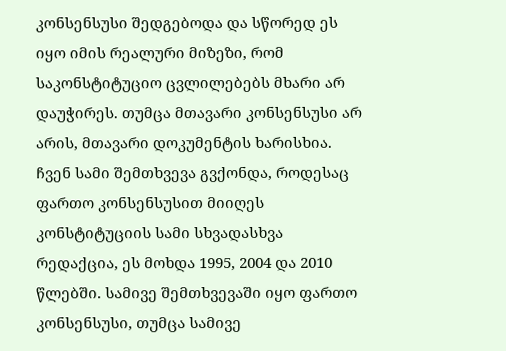კონსენსუსი შედგებოდა და სწორედ ეს იყო იმის რეალური მიზეზი, რომ საკონსტიტუციო ცვლილებებს მხარი არ დაუჭირეს. თუმცა მთავარი კონსენსუსი არ არის, მთავარი დოკუმენტის ხარისხია. ჩვენ სამი შემთხვევა გვქონდა, როდესაც ფართო კონსენსუსით მიიღეს კონსტიტუციის სამი სხვადასხვა რედაქცია, ეს მოხდა 1995, 2004 და 2010 წლებში. სამივე შემთხვევაში იყო ფართო კონსენსუსი, თუმცა სამივე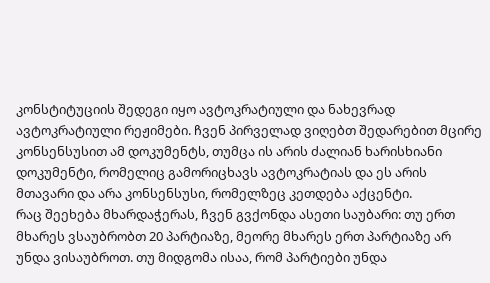კონსტიტუციის შედეგი იყო ავტოკრატიული და ნახევრად ავტოკრატიული რეჟიმები. ჩვენ პირველად ვიღებთ შედარებით მცირე კონსენსუსით ამ დოკუმენტს, თუმცა ის არის ძალიან ხარისხიანი დოკუმენტი, რომელიც გამორიცხავს ავტოკრატიას და ეს არის მთავარი და არა კონსენსუსი, რომელზეც კეთდება აქცენტი.
რაც შეეხება მხარდაჭერას, ჩვენ გვქონდა ასეთი საუბარი: თუ ერთ მხარეს ვსაუბრობთ 20 პარტიაზე, მეორე მხარეს ერთ პარტიაზე არ უნდა ვისაუბროთ. თუ მიდგომა ისაა, რომ პარტიები უნდა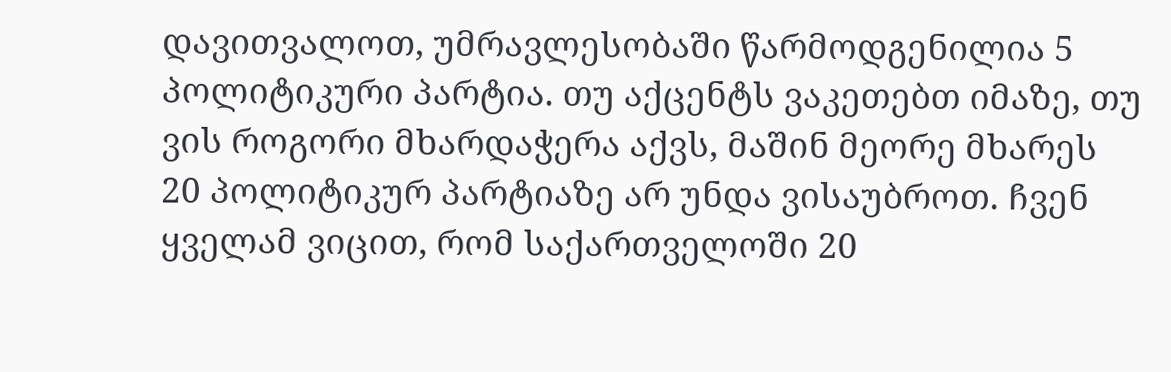დავითვალოთ, უმრავლესობაში წარმოდგენილია 5 პოლიტიკური პარტია. თუ აქცენტს ვაკეთებთ იმაზე, თუ ვის როგორი მხარდაჭერა აქვს, მაშინ მეორე მხარეს 20 პოლიტიკურ პარტიაზე არ უნდა ვისაუბროთ. ჩვენ ყველამ ვიცით, რომ საქართველოში 20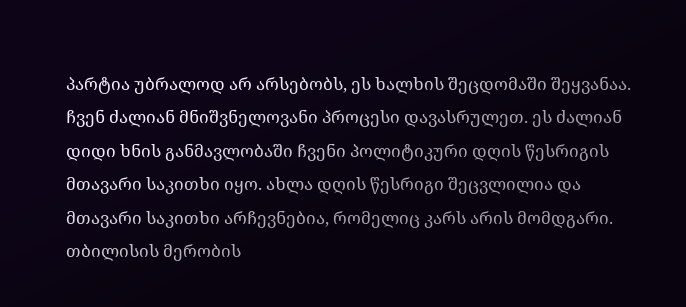პარტია უბრალოდ არ არსებობს, ეს ხალხის შეცდომაში შეყვანაა.
ჩვენ ძალიან მნიშვნელოვანი პროცესი დავასრულეთ. ეს ძალიან დიდი ხნის განმავლობაში ჩვენი პოლიტიკური დღის წესრიგის მთავარი საკითხი იყო. ახლა დღის წესრიგი შეცვლილია და მთავარი საკითხი არჩევნებია, რომელიც კარს არის მომდგარი. თბილისის მერობის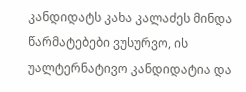კანდიდატს კახა კალაძეს მინდა წარმატებები ვუსურვო, ის უალტერნატივო კანდიდატია და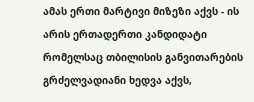ამას ერთი მარტივი მიზეზი აქვს - ის არის ერთადერთი კანდიდატი რომელსაც თბილისის განვითარების გრძელვადიანი ხედვა აქვს,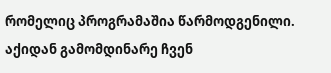რომელიც პროგრამაშია წარმოდგენილი. აქიდან გამომდინარე ჩვენ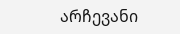არჩევანი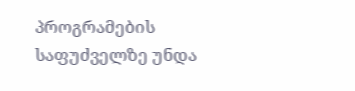პროგრამების საფუძველზე უნდა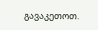გავაკეთოთ.